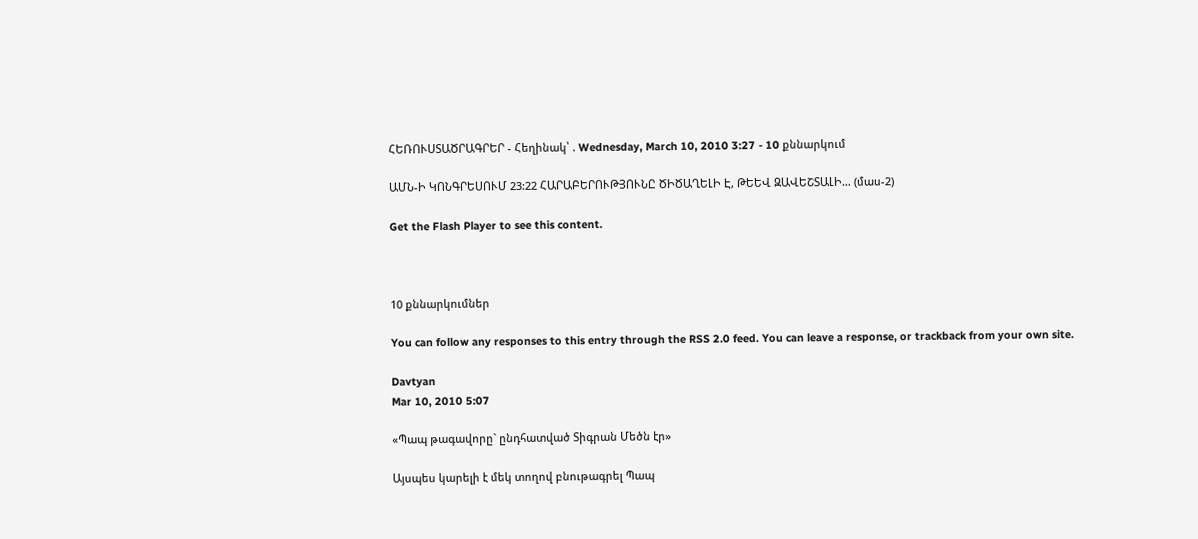ՀԵՌՈՒՍՏԱԾՐԱԳՐԵՐ - Հեղինակ՝ . Wednesday, March 10, 2010 3:27 - 10 քննարկում

ԱՄՆ-Ի ԿՈՆԳՐԵՍՈՒՄ 23:22 ՀԱՐԱԲԵՐՈՒԹՅՈՒՆԸ ԾԻԾԱՂԵԼԻ Է, ԹԵԵՎ ԶԱՎԵՇՏԱԼԻ… (մաս-2)

Get the Flash Player to see this content.



10 քննարկումներ

You can follow any responses to this entry through the RSS 2.0 feed. You can leave a response, or trackback from your own site.

Davtyan
Mar 10, 2010 5:07

«Պապ թագավորը` ընդհատված Տիգրան Մեծն էր»

Այսպես կարելի է մեկ տողով բնութագրել Պապ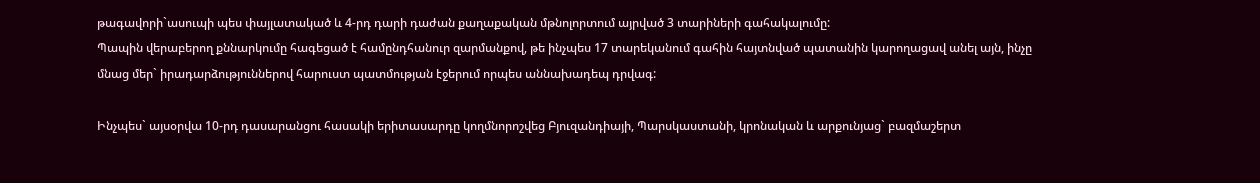թագավորի`ասուպի պես փայլատակած և 4-րդ դարի դաժան քաղաքական մթնոլորտում այրված 3 տարիների գահակալումը:
Պապին վերաբերող քննարկումը հագեցած է համընդհանուր զարմանքով, թե ինչպես 17 տարեկանում գահին հայտնված պատանին կարողացավ անել այն, ինչը մնաց մեր` իրադարձություններով հարուստ պատմության էջերում որպես աննախադեպ դրվագ:

Ինչպես` այսօրվա 10-րդ դասարանցու հասակի երիտասարդը կողմնորոշվեց Բյուզանդիայի, Պարսկաստանի, կրոնական և արքունյաց` բազմաշերտ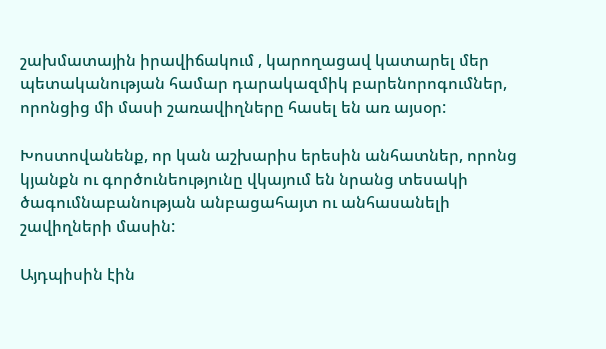շախմատային իրավիճակում , կարողացավ կատարել մեր պետականության համար դարակազմիկ բարենորոգումներ, որոնցից մի մասի շառավիղները հասել են առ այսօր:

Խոստովանենք, որ կան աշխարիս երեսին անհատներ, որոնց կյանքն ու գործունեությունը վկայում են նրանց տեսակի ծագումնաբանության անբացահայտ ու անհասանելի շավիղների մասին:

Այդպիսին էին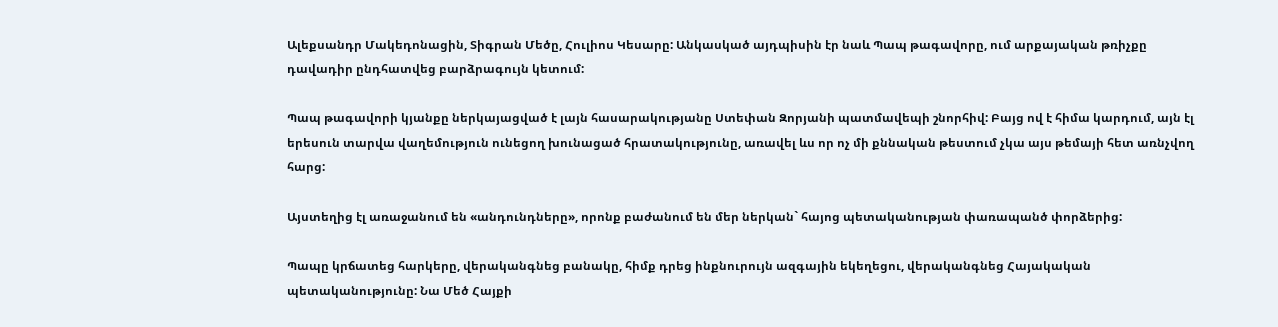Ալեքսանդր Մակեդոնացին, Տիգրան Մեծը, Հուլիոս Կեսարը: Անկասկած այդպիսին էր նաև Պապ թագավորը, ում արքայական թռիչքը դավադիր ընդհատվեց բարձրագույն կետում:

Պապ թագավորի կյանքը ներկայացված է լայն հասարակությանը Ստեփան Զորյանի պատմավեպի շնորհիվ: Բայց ով է հիմա կարդում, այն էլ երեսուն տարվա վաղեմություն ունեցող խունացած հրատակությունը, առավել ևս որ ոչ մի քննական թեստում չկա այս թեմայի հետ առնչվող հարց:

Այստեղից էլ առաջանում են «անդունդները», որոնք բաժանում են մեր ներկան` հայոց պետականության փառապանծ փորձերից:

Պապը կրճատեց հարկերը, վերականգնեց բանակը, հիմք դրեց ինքնուրույն ազգային եկեղեցու, վերականգնեց Հայակական պետականությունը: Նա Մեծ Հայքի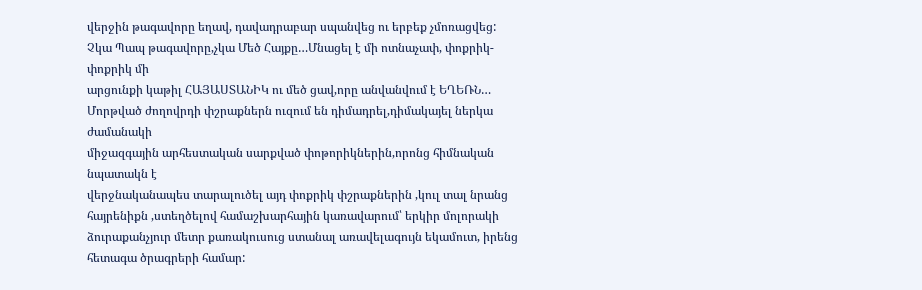վերջին թագավորը եղավ, դավադրաբար սպանվեց ու երբեք չմոռացվեց:
Չկա Պապ թագավորը,չկա Մեծ Հայքը…Մնացել է մի ոտնաչափ, փոքրիկ-փոքրիկ մի
արցունքի կաթիլ ՀԱՅԱՍՏԱՆԻԿ ու մեծ ցավ,որը անվանվում է ԵՂԵՌՆ…
Մորթված ժողովրդի փշրաքներն ուզում են դիմադրել,դիմակայել ներկա ժամանակի
միջազգային արհեստական սարքված փոթորիկներին,որոնց հիմնական նպատակն է
վերջնականապես տարալուծել այդ փոքրիկ փշրաքներին ,կուլ տալ նրանց հայրենիքն ,ստեղծելով համաշխարհային կառավարում՝ երկիր մոլորակի ձուրաքանչյուր մետր քառակուսուց ստանալ առավելագույն եկամուտ, իրենց հետագա ծրագրերի համար: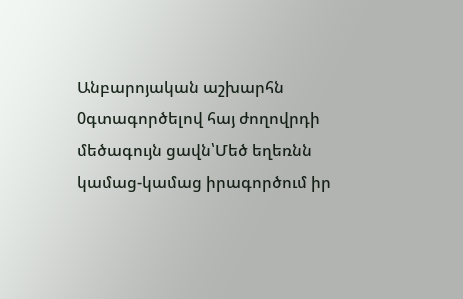Անբարոյական աշխարհն 0գտագործելով հայ ժողովրդի մեծագույն ցավն՝Մեծ եղեռնն կամաց-կամաց իրագործում իր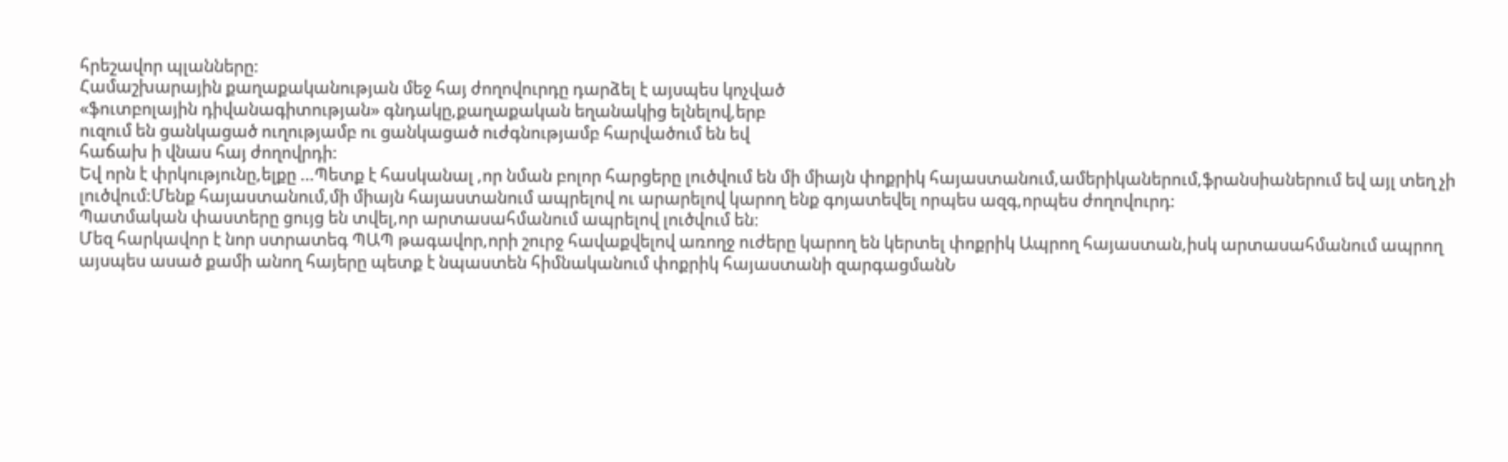հրեշավոր պլանները:
Համաշխարային քաղաքականության մեջ հայ ժողովուրդը դարձել է այսպես կոչված
«ֆուտբոլային դիվանագիտության» գնդակը,քաղաքական եղանակից ելնելով,երբ
ուզում են ցանկացած ուղությամբ ու ցանկացած ուժգնությամբ հարվածում են եվ
հաճախ ի վնաս հայ ժողովրդի:
Եվ որն է փրկությունը,ելքը …Պետք է հասկանալ ,որ նման բոլոր հարցերը լուծվում են մի միայն փոքրիկ հայաստանում,ամերիկաներում,ֆրանսիաներում եվ այլ տեղ չի լուծվում:Մենք հայաստանում,մի միայն հայաստանում ապրելով ու արարելով կարող ենք գոյատեվել որպես ազգ,որպես ժողովուրդ:
Պատմական փաստերը ցույց են տվել,որ արտասահմանում ապրելով լուծվում են:
Մեզ հարկավոր է նոր ստրատեգ ՊԱՊ թագավոր,որի շուրջ հավաքվելով առողջ ուժերը կարող են կերտել փոքրիկ Ապրող հայաստան,իսկ արտասահմանում ապրող
այսպես ասած քամի անող հայերը պետք է նպաստեն հիմնականում փոքրիկ հայաստանի զարգացմանՆ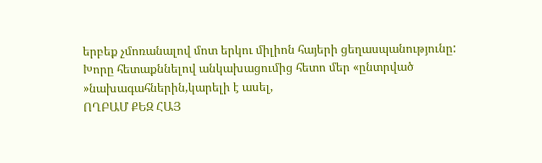երբեք չմոռանալով մոտ երկու միլիոն հայերի ցեղասպանությունը:
Խորը հետաքննելով անկախացումից հետո մեր «ընտրված »նախագահներին,կարելի է ասել,
ՈՂԲԱՄ ՔԵԶ ՀԱՅ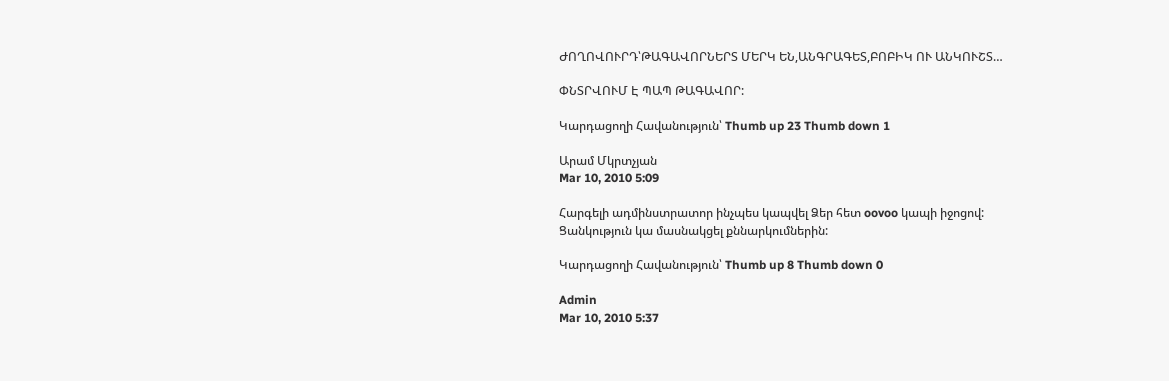ԺՈՂՈՎՈՒՐԴ՝ԹԱԳԱՎՈՐՆԵՐՏ ՄԵՐԿ ԵՆ,ԱՆԳՐԱԳԵՏ,ԲՈԲԻԿ ՈՒ ԱՆԿՈՒՇՏ…

ՓՆՏՐՎՈՒՄ Է ՊԱՊ ԹԱԳԱՎՈՐ:

Կարդացողի Հավանություն՝ Thumb up 23 Thumb down 1

Արամ Մկրտչյան
Mar 10, 2010 5:09

Հարգելի ադմինստրատոր ինչպես կապվել Ձեր հետ oovoo կապի իջոցով:
Ցանկություն կա մասնակցել քննարկումներին:

Կարդացողի Հավանություն՝ Thumb up 8 Thumb down 0

Admin
Mar 10, 2010 5:37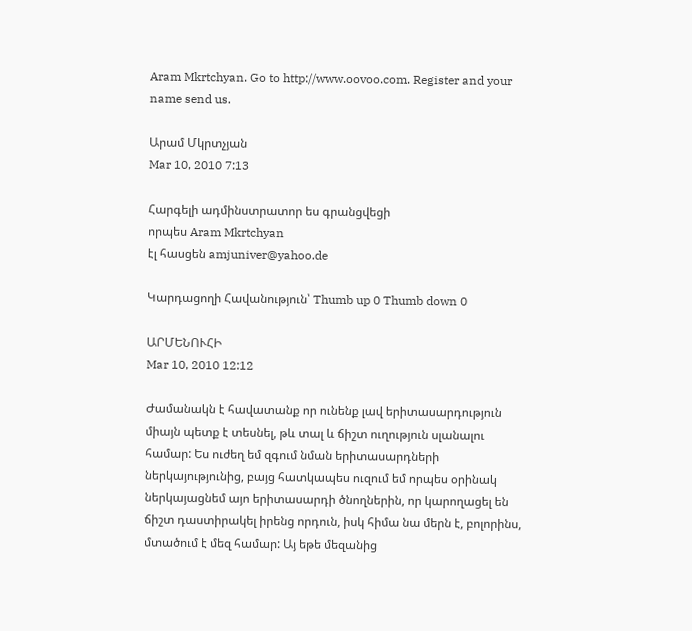Aram Mkrtchyan. Go to http://www.oovoo.com. Register and your name send us.

Արամ Մկրտչյան
Mar 10, 2010 7:13

Հարգելի ադմինստրատոր ես գրանցվեցի
որպես Aram Mkrtchyan
էլ հասցեն amjuniver@yahoo.de

Կարդացողի Հավանություն՝ Thumb up 0 Thumb down 0

ԱՐՄԵՆՈՒՀԻ
Mar 10, 2010 12:12

Ժամանակն է հավատանք որ ունենք լավ երիտասարդություն միայն պետք է տեսնել, թև տալ և ճիշտ ուղություն սլանալու համար: Ես ուժեղ եմ զգում նման երիտասարդների ներկայությունից, բայց հատկապես ուզում եմ որպես օրինակ ներկայացնեմ այո երիտասարդի ծնողներին, որ կարողացել են ճիշտ դաստիրակել իրենց որդուն, իսկ հիմա նա մերն է, բոլորինս, մտածում է մեզ համար: Այ եթե մեզանից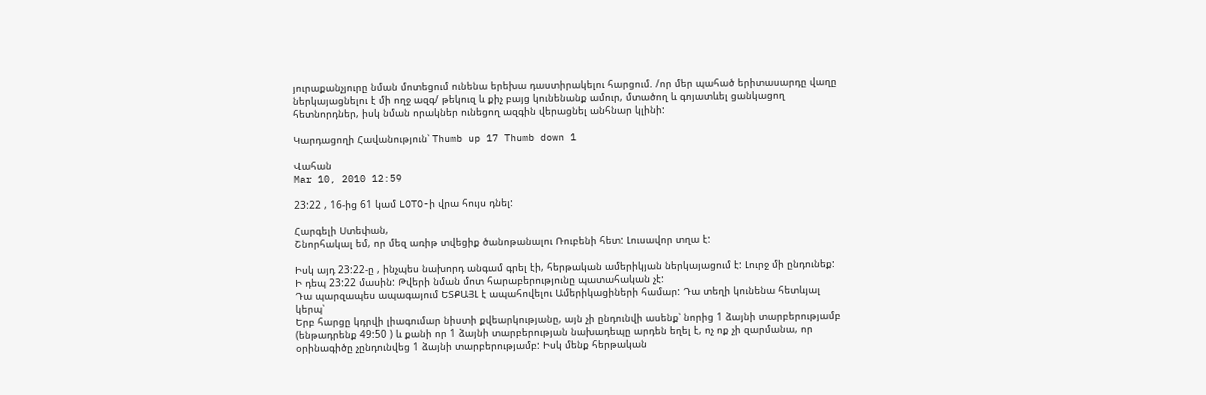յուրաքանչյուրը նման մոտեցում ունենա երեխա դաստիրակելու հարցում. /որ մեր պահած երիտասարդը վաղը ներկայացնելու է մի ողջ ազգ/ թեկուզ և քիչ բայց կունենանք ամուր, մտածող և գոյատևել ցանկացող հետնորդներ, իսկ նման որակներ ունեցող ազգին վերացնել անհնար կլինի:

Կարդացողի Հավանություն՝ Thumb up 17 Thumb down 1

Վահան
Mar 10, 2010 12:59

23:22 , 16-ից 61 կամ LOTO-ի վրա հույս դնել:

Հարգելի Ստեփան,
Շնորհակալ եմ, որ մեզ առիթ տվեցիք ծանոթանալու Ռուբենի հետ: Լուսավոր տղա է:

Իսկ այդ 23:22-ը , ինչպես նախորդ անգամ գրել էի, հերթական ամերիկյան ներկայացում է: Լուրջ մի ընդունեք:
Ի դեպ 23:22 մասին: Թվերի նման մոտ հարաբերությունը պատահական չէ:
Դա պարզապես ապագայում ԵՏՔԱՅԼ է ապահովելու Ամերիկացիների համար: Դա տեղի կունենա հետևյալ կերպ՝
Երբ հարցը կդրվի լիագումար նիստի քվեարկությանը, այն չի ընդունվի ասենք՝ նորից 1 ձայնի տարբերությամբ (ենթադրենք 49:50 ) և քանի որ 1 ձայնի տարբերության նախադեպը արդեն եղել է, ոչ ոք չի զարմանա, որ օրինագիծը չընդունվեց 1 ձայնի տարբերությամբ: Իսկ մենք հերթական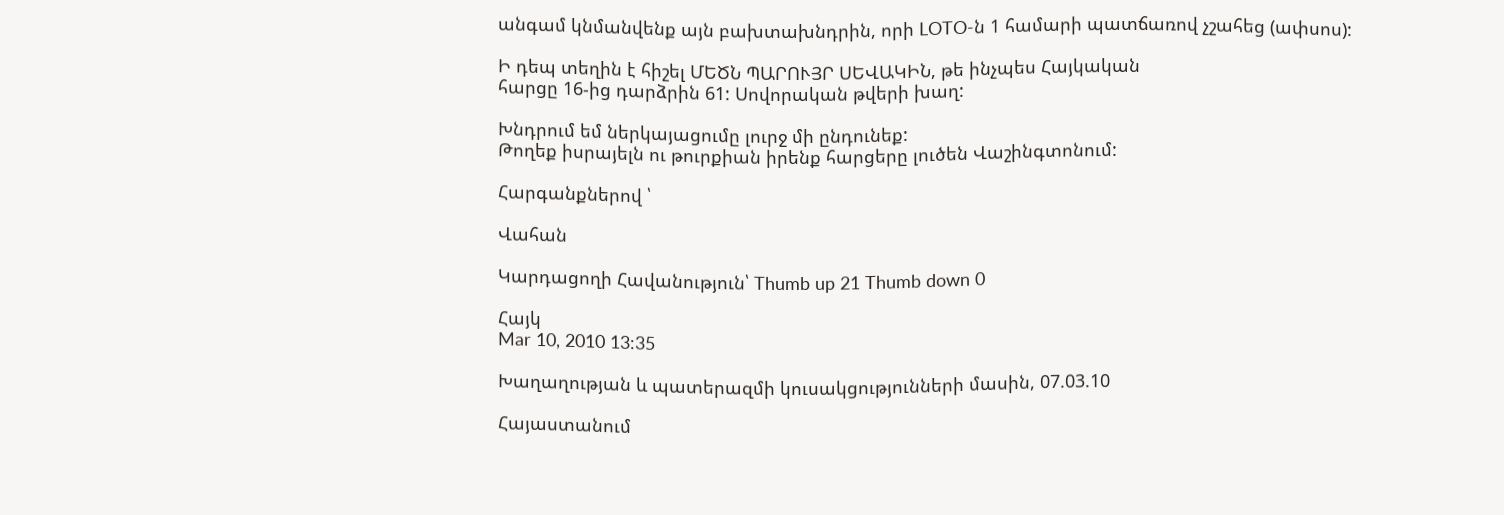անգամ կնմանվենք այն բախտախնդրին, որի LOTO-ն 1 համարի պատճառով չշահեց (ափսոս):

Ի դեպ տեղին է հիշել ՄԵԾՆ ՊԱՐՈՒՅՐ ՍԵՎԱԿԻՆ, թե ինչպես Հայկական
հարցը 16-ից դարձրին 61: Սովորական թվերի խաղ:

Խնդրում եմ ներկայացումը լուրջ մի ընդունեք:
Թողեք իսրայելն ու թուրքիան իրենք հարցերը լուծեն Վաշինգտոնում:

Հարգանքներով ՝

Վահան

Կարդացողի Հավանություն՝ Thumb up 21 Thumb down 0

Հայկ
Mar 10, 2010 13:35

Խաղաղության և պատերազմի կուսակցությունների մասին, 07.03.10

Հայաստանում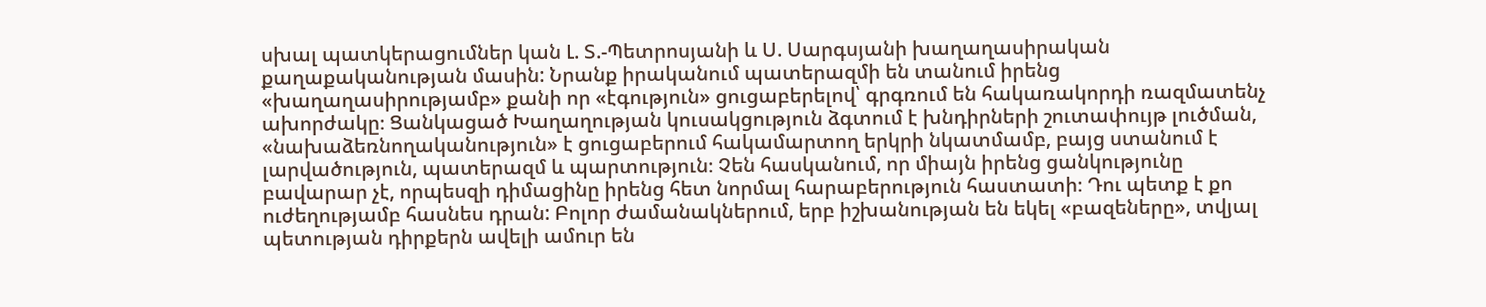սխալ պատկերացումներ կան Լ. Տ.-Պետրոսյանի և Ս. Սարգսյանի խաղաղասիրական քաղաքականության մասին: Նրանք իրականում պատերազմի են տանում իրենց «խաղաղասիրությամբ» քանի որ «էգություն» ցուցաբերելով՝ գրգռում են հակառակորդի ռազմատենչ ախորժակը։ Ցանկացած Խաղաղության կուսակցություն ձգտում է խնդիրների շուտափույթ լուծման, «նախաձեռնողականություն» է ցուցաբերում հակամարտող երկրի նկատմամբ, բայց ստանում է լարվածություն, պատերազմ և պարտություն։ Չեն հասկանում, որ միայն իրենց ցանկությունը բավարար չէ, որպեսզի դիմացինը իրենց հետ նորմալ հարաբերություն հաստատի։ Դու պետք է քո ուժեղությամբ հասնես դրան: Բոլոր ժամանակներում, երբ իշխանության են եկել «բազեները», տվյալ պետության դիրքերն ավելի ամուր են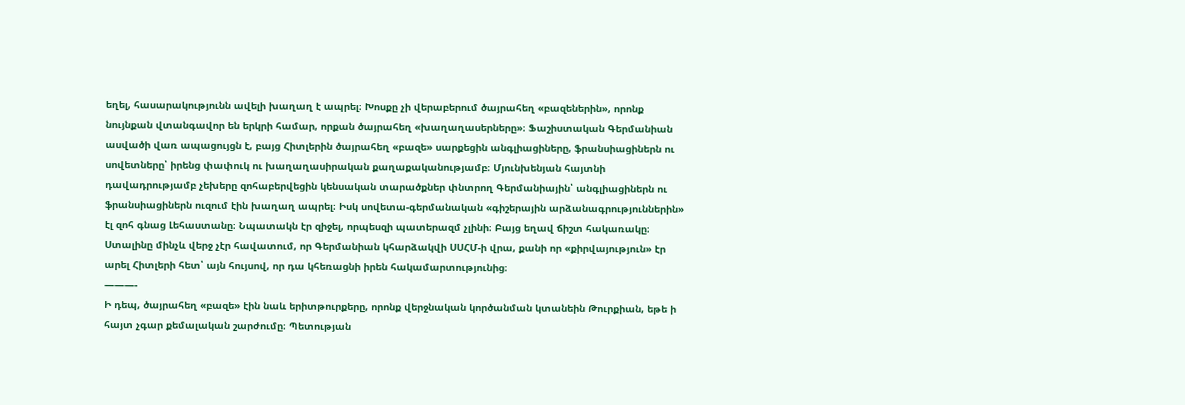եղել, հասարակությունն ավելի խաղաղ է ապրել։ Խոսքը չի վերաբերում ծայրահեղ «բազեներին», որոնք նույնքան վտանգավոր են երկրի համար, որքան ծայրահեղ «խաղաղասերները»։ Ֆաշիստական Գերմանիան ասվածի վառ ապացույցն է, բայց Հիտլերին ծայրահեղ «բազե» սարքեցին անգլիացիները, ֆրանսիացիներն ու սովետները՝ իրենց փափուկ ու խաղաղասիրական քաղաքականությամբ։ Մյունխենյան հայտնի դավադրությամբ չեխերը զոհաբերվեցին կենսական տարածքներ փնտրող Գերմանիային՝ անգլիացիներն ու ֆրանսիացիներն ուզում էին խաղաղ ապրել։ Իսկ սովետա-գերմանական «գիշերային արձանագրություններին» էլ զոհ գնաց Լեհաստանը։ Նպատակն էր զիջել, որպեսզի պատերազմ չլինի։ Բայց եղավ ճիշտ հակառակը։ Ստալինը մինչև վերջ չէր հավատում, որ Գերմանիան կհարձակվի ՍՍՀՄ-ի վրա, քանի որ «քիրվայություն» էր արել Հիտլերի հետ՝ այն հույսով, որ դա կհեռացնի իրեն հակամարտությունից։
———-
Ի դեպ, ծայրահեղ «բազե» էին նաև երիտթուրքերը, որոնք վերջնական կործանման կտանեին Թուրքիան, եթե ի հայտ չգար քեմալական շարժումը։ Պետության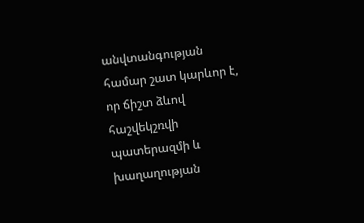անվտանգության համար շատ կարևոր է, որ ճիշտ ձևով հաշվեկշռվի պատերազմի և խաղաղության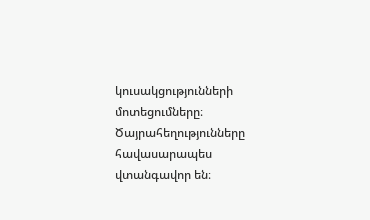կուսակցությունների մոտեցումները։ Ծայրահեղությունները հավասարապես վտանգավոր են։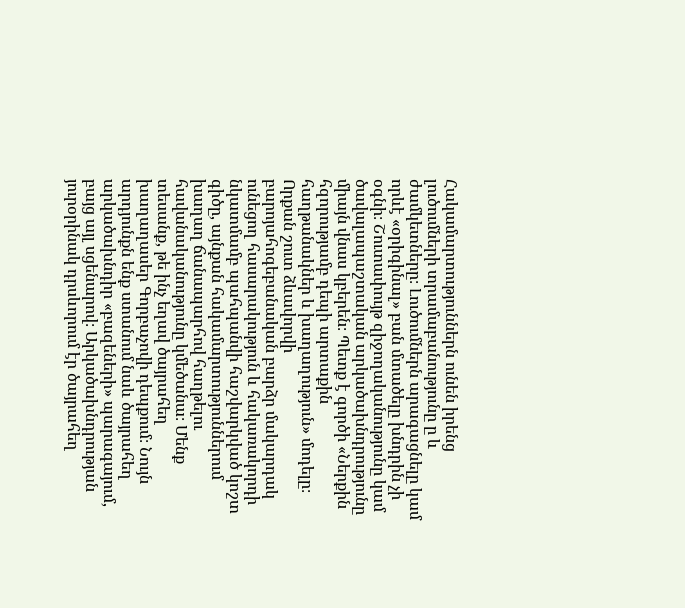Հակամարտություններն ունեն իրենց լուծումների տրամաբանությունը ը և ժամկետները։ Լուծումներն արագացնելը կամ որևէ «օրիգինալ» բան մտածելը խնդրին չի օգնի։ Շուտափույթ զիջողականությունը կամ ծավալապաշտական արկածախնդրությունը միայն վնաս կբերեն։ Պետք է գործի «Ներքին հզորությամբ դեպի արտաքին հաղթանակներ և խաղաղություն» մոդելը։ Որքան շուտ ձևավորվի բարոյահոգեբանական բարձր մակարդակ ունեցող հասարակություն և հակառակորդի նկատմամբ պահպանվի հաշվարկված կոշտ գիծը, այնքան հակամարտություններում խաղաղ ճանապարհով հաղթելու հավանականությունը կմեծանա։ Մենք տեսանք, թե ինչ եղավ ծայրահեղ խաղաղասեր Գորբաչովի դեպքում։ Նույն արդյունքն ենք ստանում նաև ծայրահեղ արկածախնդիր «բազեների» պարագայում, բայց այլ սցենարով։ Արկածախնդրության յուրօրինակ դրսևորում էր ծայրահեղ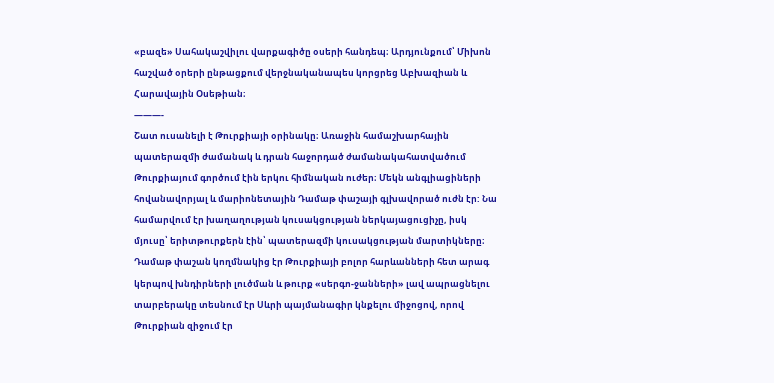«բազե» Սահակաշվիլու վարքագիծը օսերի հանդեպ։ Արդյունքում՝ Միխոն հաշված օրերի ընթացքում վերջնականապես կորցրեց Աբխազիան և Հարավային Օսեթիան։
———-
Շատ ուսանելի է Թուրքիայի օրինակը։ Առաջին համաշխարհային պատերազմի ժամանակ և դրան հաջորդած ժամանակահատվածում Թուրքիայում գործում էին երկու հիմնական ուժեր։ Մեկն անգլիացիների հովանավորյալ և մարիոնետային Դամաթ փաշայի գլխավորած ուժն էր: Նա համարվում էր խաղաղության կուսակցության ներկայացուցիչը, իսկ մյուսը՝ երիտթուրքերն էին՝ պատերազմի կուսակցության մարտիկները։ Դամաթ փաշան կողմնակից էր Թուրքիայի բոլոր հարևանների հետ արագ կերպով խնդիրների լուծման և թուրք «սերգո-ջանների» լավ ապրացնելու տարբերակը տեսնում էր Սևրի պայմանագիր կնքելու միջոցով, որով Թուրքիան զիջում էր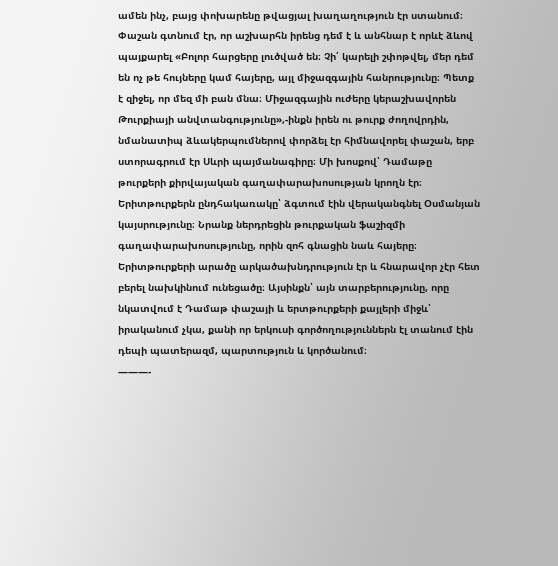ամեն ինչ, բայց փոխարենը թվացյալ խաղաղություն էր ստանում։ Փաշան գտնում էր, որ աշխարհն իրենց դեմ է և անհնար է որևէ ձևով պայքարել «Բոլոր հարցերը լուծված են։ Չի՛ կարելի շփոթվել, մեր դեմ են ոչ թե հույները կամ հայերը, այլ միջազգային հանրությունը։ Պետք է զիջել, որ մեզ մի բան մնա։ Միջազգային ուժերը կերաշխավորեն Թուրքիայի անվտանգությունը»,-ինքն իրեն ու թուրք ժողովրդին, նմանատիպ ձևակերպումներով փորձել էր հիմնավորել փաշան, երբ ստորագրում էր Սևրի պայմանագիրը։ Մի խոսքով՝ Դամաթը թուրքերի քիրվայական գաղափարախոսության կրողն էր։ Երիտթուրքերն ընդհակառակը՝ ձգտում էին վերականգնել Օսմանյան կայսրությունը։ Նրանք ներդրեցին թուրքական ֆաշիզմի գաղափարախոսությունը, որին զոհ գնացին նաև հայերը։ Երիտթուրքերի արածը արկածախնդրություն էր և հնարավոր չէր հետ բերել նախկինում ունեցածը։ Այսինքն՝ այն տարբերությունը, որը նկատվում է Դամաթ փաշայի և երտթուրքերի քայլերի միջև՝ իրականում չկա, քանի որ երկուսի գործողություններն էլ տանում էին դեպի պատերազմ, պարտություն և կործանում։
———-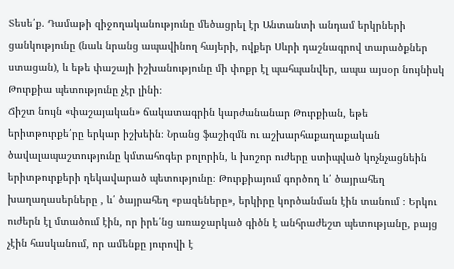Տեսե՛ք. Դամաթի զիջողականությունը մեծացրել էր Անտանտի անդամ երկրների ցանկությունը (նաև նրանց ապավինող հայերի, ովքեր Սևրի դաշնագրով տարածքներ ստացան), և եթե փաշայի իշխանությունը մի փոքր էլ պահպանվեր, ապա այսօր նույնիսկ Թուրքիա պետությունը չէր լինի։
Ճիշտ նույն «փաշայական» ճակատագրին կարժանանար Թուրքիան, եթե երիտթուրքե՛րը երկար իշխեին։ Նրանց ֆաշիզմն ու աշխարհաքաղաքական ծավալապաշտությունը կմտահոգեր բոլորին, և խոշոր ուժերը ստիպված կոչնչացնեին երիտթուրքերի ղեկավարած պետությունը։ Թուրքիայում գործող և՛ ծայրահեղ խաղաղասերները , և՛ ծայրահեղ «բազեները», երկիրը կործանման էին տանում ։ Երկու ուժերն էլ մտածում էին, որ իրե՛նց առաջարկած գիծն է անհրաժեշտ պետությանը, բայց չէին հասկանում, որ ամենքը յուրովի է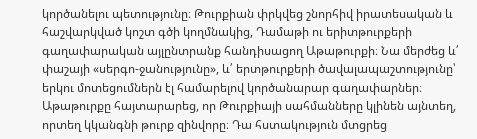կործանելու պետությունը։ Թուրքիան փրկվեց շնորհիվ իրատեսական և հաշվարկված կոշտ գծի կողմնակից, Դամաթի ու երիտթուրքերի գաղափարական այլընտրանք հանդիսացող Աթաթուրքի։ Նա մերժեց և՛ փաշայի «սերգո-ջանությունը», և՛ երտթուրքերի ծավալապաշտությունը՝ երկու մոտեցումներն էլ համարելով կործանարար գաղափարներ։ Աթաթուրքը հայտարարեց, որ Թուրքիայի սահմանները կլինեն այնտեղ, որտեղ կկանգնի թուրք զինվորը։ Դա հստակություն մտցրեց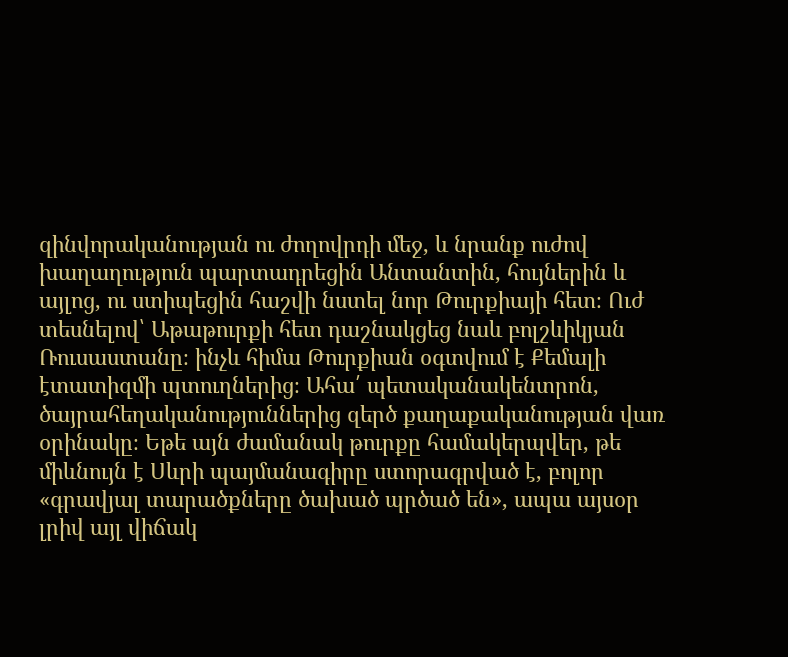զինվորականության ու ժողովրդի մեջ, և նրանք ուժով խաղաղություն պարտադրեցին Անտանտին, հույներին և այլոց, ու ստիպեցին հաշվի նստել նոր Թուրքիայի հետ։ Ուժ տեսնելով՝ Աթաթուրքի հետ դաշնակցեց նաև բոլշևիկյան Ռուսաստանը։ ինչև հիմա Թուրքիան օգտվում է Քեմալի էտատիզմի պտուղներից։ Ահա՛ պետականակենտրոն, ծայրահեղականություններից զերծ քաղաքականության վառ օրինակը։ Եթե այն ժամանակ թուրքը համակերպվեր, թե միևնույն է Սևրի պայմանագիրը ստորագրված է, բոլոր «գրավյալ տարածքները ծախած պրծած են», ապա այսօր լրիվ այլ վիճակ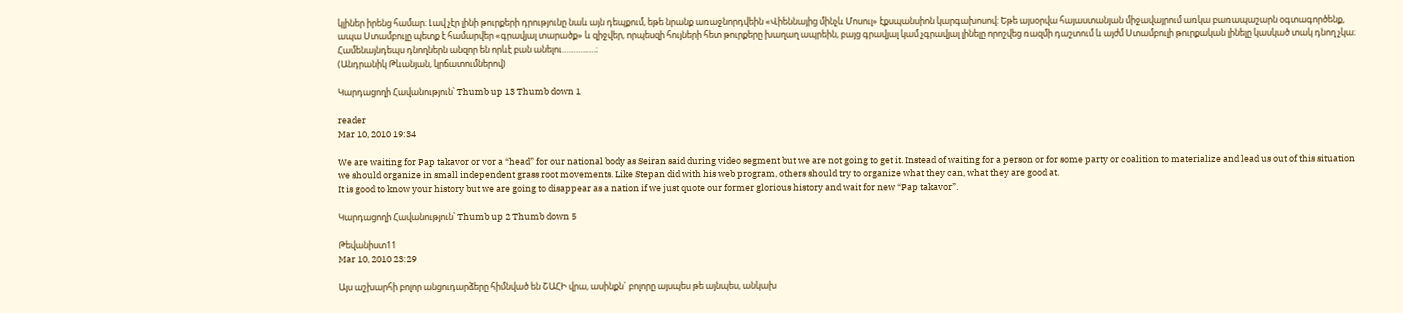կլիներ իրենց համար։ Լավ չէր լինի թուրքերի դրությունը նաև այն դեպքում, եթե նրանք առաջնորդվեին «Վիեննայից մինչև Մոսուլ» էքսպանսիոն կարգախոսով։ Եթե այսօրվա հայաստանյան միջավայրում առկա բառապաշարն օգտագործենք, ապա Ստամբուլը պետք է համարվեր «գրավյալ տարածք» և զիջվեր, որպեսզի հույների հետ թուրքերը խաղաղ ապրեին, բայց գրավյալ կամ չգրավյալ լինելը որոշվեց ռազմի դաշտում և այժմ Ստամբուլի թուրքական լինելը կասկած տակ դնող չկա։ Համենայնդեպս դնողներն անզոր են որևէ բան անելու………..….։
(Անդրանիկ Թևանյան, կրճատումներով)

Կարդացողի Հավանություն՝ Thumb up 13 Thumb down 1

reader
Mar 10, 2010 19:34

We are waiting for Pap takavor or vor a “head” for our national body as Seiran said during video segment but we are not going to get it. Instead of waiting for a person or for some party or coalition to materialize and lead us out of this situation we should organize in small independent grass root movements. Like Stepan did with his web program, others should try to organize what they can, what they are good at.
It is good to know your history but we are going to disappear as a nation if we just quote our former glorious history and wait for new “Pap takavor”.

Կարդացողի Հավանություն՝ Thumb up 2 Thumb down 5

Թեվանիստ11
Mar 10, 2010 23:29

Այս աշխարհի բոլոր անցուդարձերը հիմնված են ՇԱՀԻ վրա, ասինքն` բոլորը այսպես թե այնպես, անկախ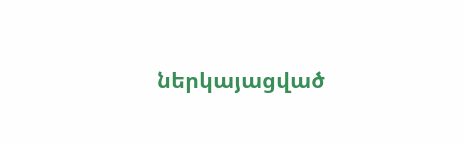ներկայացված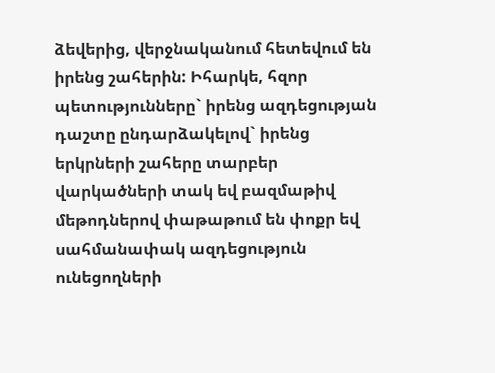ձեվերից, վերջնականում հետեվում են իրենց շահերին: Իհարկե, հզոր պետությունները` իրենց ազդեցության դաշտը ընդարձակելով` իրենց երկրների շահերը տարբեր վարկածների տակ եվ բազմաթիվ մեթոդներով փաթաթում են փոքր եվ սահմանափակ ազդեցություն ունեցողների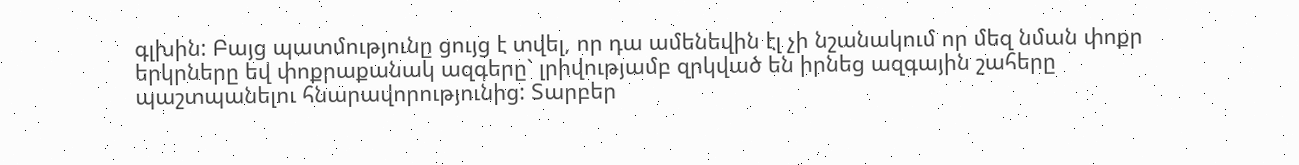գլխին: Բայց պատմությունը ցույց է տվել, որ դա ամենեվին էլ չի նշանակում որ մեզ նման փոքր երկրները եվ փոքրաքանակ ազգերը` լրիվությամբ զրկված են իրնեց ազգային շահերը պաշտպանելու հնարավորությունից: Տարբեր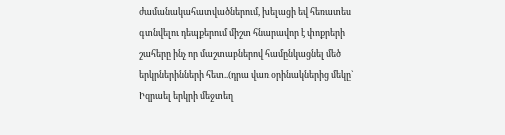ժամանակահատվածներում, խելացի եվ հեռատես գտնվելու դեպքերում միշտ հնարավոր է փոքրերի շահերը ինչ որ մաշտաբներով համընկացնել մեծ երկրներինների հետ..(դրա վառ օրինակներից մեկը` Իզրաել երկրի մեջտեղ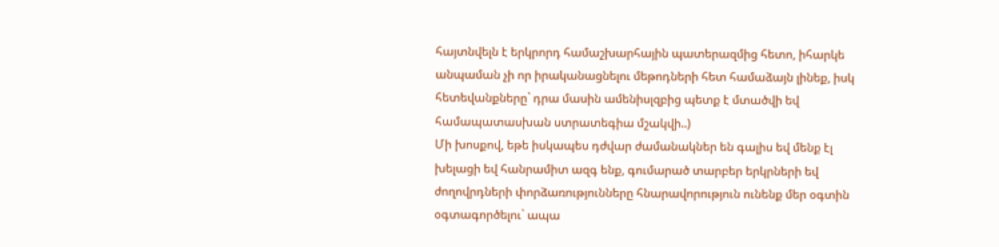հայտնվելն է երկրորդ համաշխարհային պատերազմից հետո, իհարկե անպաման չի որ իրականացնելու մեթոդների հետ համաձայն լինեք, իսկ հետեվանքները` դրա մասին ամենիսլզբից պետք է մտածվի եվ համապատասխան ստրատեգիա մշակվի..)
Մի խոսքով, եթե իսկապես դժվար ժամանակներ են գալիս եվ մենք էլ խելացի եվ հանրամիտ ազգ ենք, գումարած տարբեր երկրների եվ ժողովրդների փորձառությունները հնարավորություն ունենք մեր օգտին օգտագործելու` ապա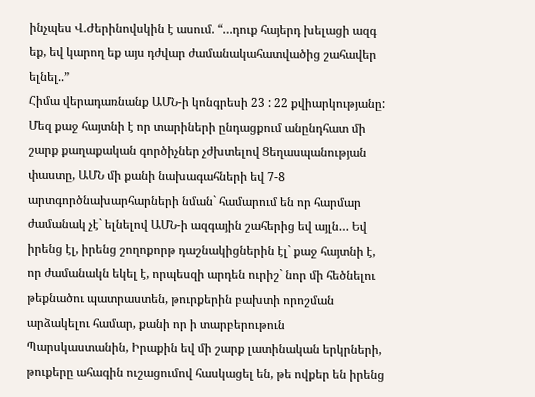ինչպես Վ.Ժերինովսկին է ասում. “…դուք հայերդ խելացի ազգ եք, եվ կարող եք այս դժվար ժամանակահատվածից շահավեր ելնել..”
Հիմա վերադառնանք ԱՄՆ-ի կոնգրեսի 23 : 22 քվիարկությանը: Մեզ քաջ հայտնի է որ տարիների ընդացքում անընդհատ մի շարք քաղաքական գործիչներ չժխտելով Ցեղասպանության փաստը, ԱՄՆ մի քանի նախագահների եվ 7-8 արտգործնախարհարների նման` համարում են որ հարմար ժամանակ չէ` ելնելով ԱՄՆ-ի ազգային շահերից եվ այլն… Եվ իրենց էլ, իրենց շողոքորթ դաշնակիցներին էլ` քաջ հայտնի է, որ ժամանակն եկել է, որպեսզի արդեն ուրիշ` նոր մի հեծնելու թեքնածու պատրաստեն, թուրքերին բախտի որոշման արձակելու համար, քանի որ ի տարբերութուն Պարսկաստանին, Իրաքին եվ մի շարք լատինական երկրների, թուքերը ահագին ուշացումով հասկացել են, թե ովքեր են իրենց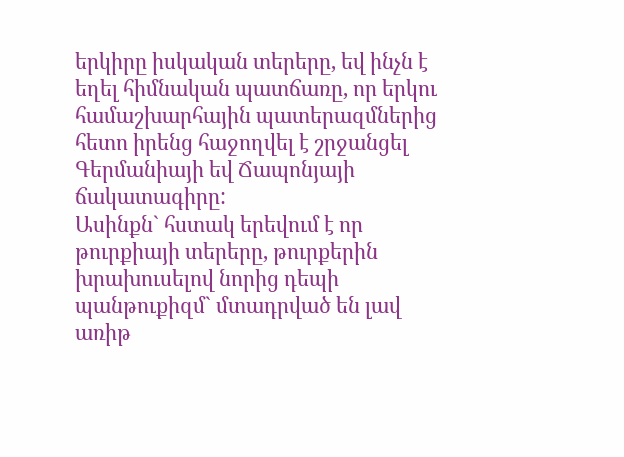երկիրը իսկական տերերը, եվ ինչն է եղել հիմնական պատճառը, որ երկու համաշխարհային պատերազմներից հետո իրենց հաջողվել է շրջանցել Գերմանիայի եվ Ճապոնյայի ճակատագիրը:
Ասինքն` հստակ երեվում է որ թուրքիայի տերերը, թուրքերին խրախուսելով նորից դեպի պանթուքիզմ` մտադրված են լավ առիթ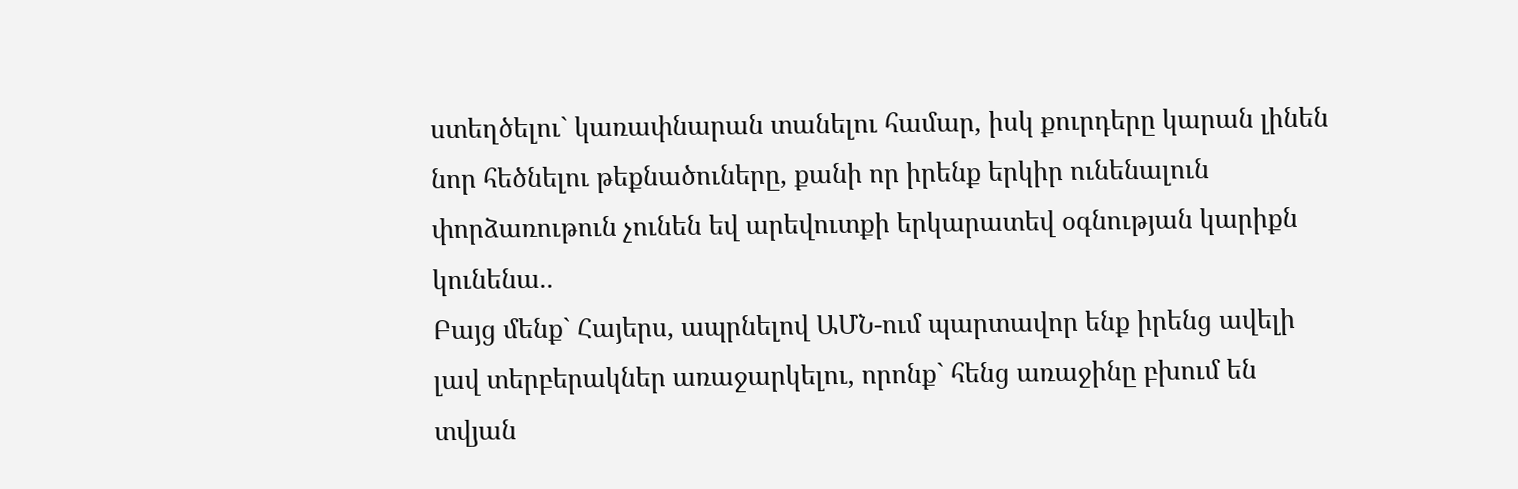ստեղծելու` կառափնարան տանելու համար, իսկ քուրդերը կարան լինեն նոր հեծնելու թեքնածուները, քանի որ իրենք երկիր ունենալուն փորձառութուն չունեն եվ արեվուտքի երկարատեվ օգնության կարիքն կունենա..
Բայց մենք` Հայերս, ապրնելով ԱՄՆ-ում պարտավոր ենք իրենց ավելի լավ տերբերակներ առաջարկելու, որոնք` հենց առաջինը բխում են տվյան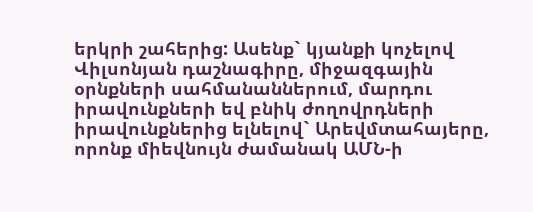երկրի շահերից: Ասենք` կյանքի կոչելով Վիլսոնյան դաշնագիրը, միջազգային օրնքների սահմանաններում, մարդու իրավունքների եվ բնիկ ժողովրդների իրավունքներից ելնելով` Արեվմտահայերը, որոնք միեվնույն ժամանակ ԱՄՆ-ի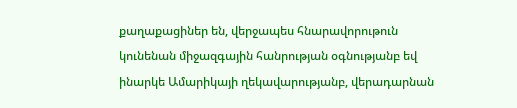քաղաքացիներ են, վերջապես հնարավորութուն կունենան միջազգային հանրության օգնությանբ եվ ինարկե Ամարիկայի ղեկավարությանբ, վերադարնան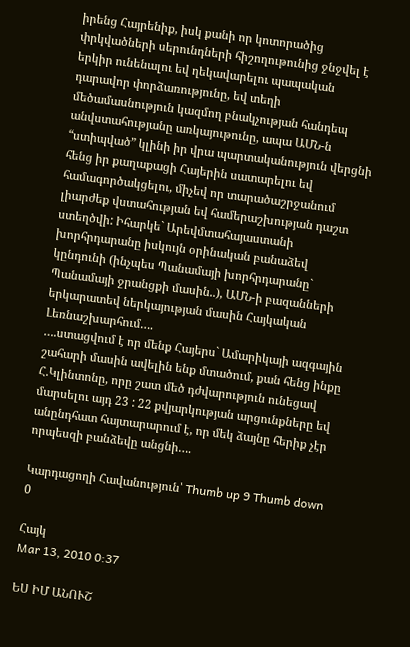իրենց Հայրենիք, իսկ քանի որ կոտորածից փրկվածների սերունդների հիշողութունից ջնջվել է երկիր ունենալու եվ ղեկավարելու պապական դարավոր փորձառությունը, եվ տեղի մեծամասնություն կազմող բնակչության հանդեպ անվստահությանը առկայութունը, ապա ԱՄՆ-ն “ստիպված” կլինի իր վրա պարտականություն վերցնի հենց իր քաղաքացի Հայերին սատարելու եվ համագործակցելու, միչեվ որ տարածաշրջանում լիարժեք վստահության եվ համերաշխության դաշտ ստեղծվի: Իհարկե` Արեվմտահայաստանի խորհրդարանը իսկույն օրինական բանաձեվ կընդունի (ինչպես Պանամայի խորհրդարանը` Պանամայի ջրանցքի մասին..), ԱՄՆ-ի բազանների երկարատեվ ներկայության մասին Հայկական Լեռնաշխարհում….
….ստացվում է որ մենք Հայերս` Ամարիկայի ազգային շահարի մասին ավելին ենք մտածում, քան հենց ինքը Հ.Կլինտոնը, որը շատ մեծ դժվարություն ունեցավ մարսելու այդ 23 : 22 քվյարկության արցունքները եվ անընդհատ հայտարարում է, որ մեկ ձայնը հերիք չէր որպեսզի բանձեվը անցնի….

Կարդացողի Հավանություն՝ Thumb up 9 Thumb down 0

Հայկ
Mar 13, 2010 0:37

ԵՍ ԻՄ ԱՆՈՒՇ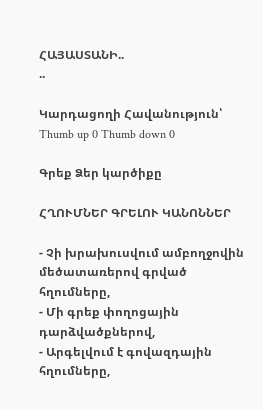ՀԱՅԱՍՏԱՆԻ..
..

Կարդացողի Հավանություն՝ Thumb up 0 Thumb down 0

Գրեք Ձեր կարծիքը

ՀՂՈՒՄՆԵՐ ԳՐԵԼՈՒ ԿԱՆՈՆՆԵՐ

- Չի խրախուսվում ամբողջովին մեծատառերով գրված հղումները,
- Մի գրեք փողոցային դարձվածքներով,
- Արգելվում է գովազդային հղումները,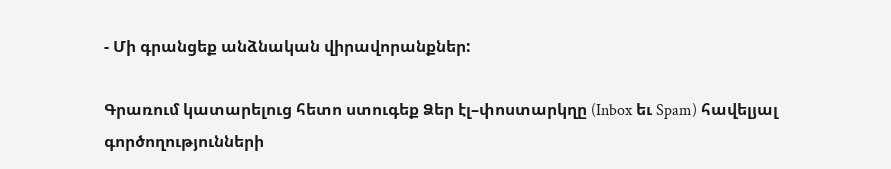- Մի գրանցեք անձնական վիրավորանքներ:

Գրառում կատարելուց հետո ստուգեք Ձեր էլ–փոստարկղը (Inbox եւ Spam) հավելյալ գործողությունների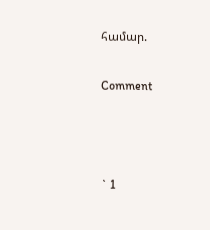համար.

Comment



` 1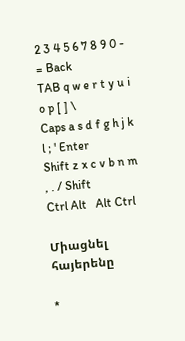2 3 4 5 6 7 8 9 0 - = Back
TAB q w e r t y u i o p [ ] \
Caps a s d f g h j k l ; ' Enter
Shift z x c v b n m , . / Shift
Ctrl Alt   Alt Ctrl

Միացնել հայերենը

*